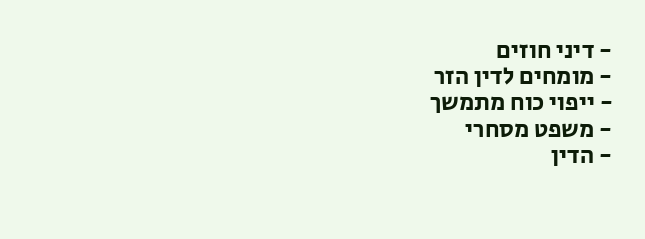- דיני חוזים
- מומחים לדין הזר
- ייפוי כוח מתמשך
- משפט מסחרי
- הדין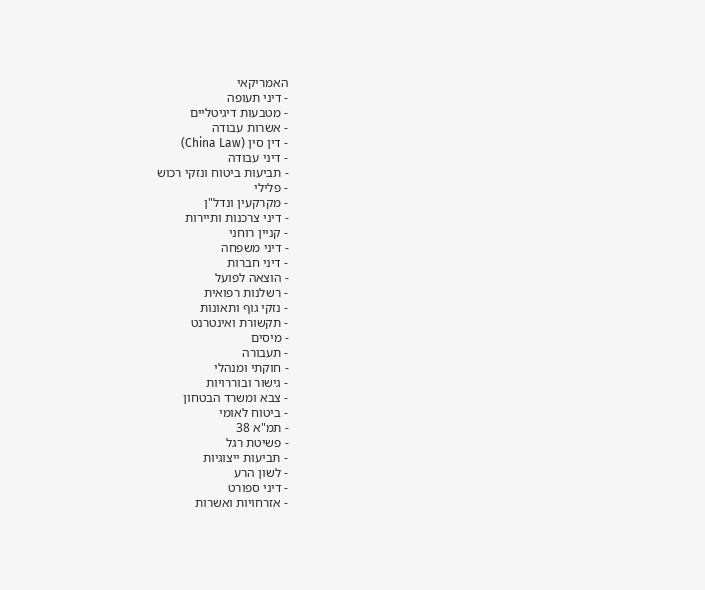האמריקאי
- דיני תעופה
- מטבעות דיגיטליים
- אשרות עבודה
- דין סין (China Law)
- דיני עבודה
- תביעות ביטוח ונזקי רכוש
- פלילי
- מקרקעין ונדל"ן
- דיני צרכנות ותיירות
- קניין רוחני
- דיני משפחה
- דיני חברות
- הוצאה לפועל
- רשלנות רפואית
- נזקי גוף ותאונות
- תקשורת ואינטרנט
- מיסים
- תעבורה
- חוקתי ומנהלי
- גישור ובוררויות
- צבא ומשרד הבטחון
- ביטוח לאומי
- תמ"א 38
- פשיטת רגל
- תביעות ייצוגיות
- לשון הרע
- דיני ספורט
- אזרחויות ואשרות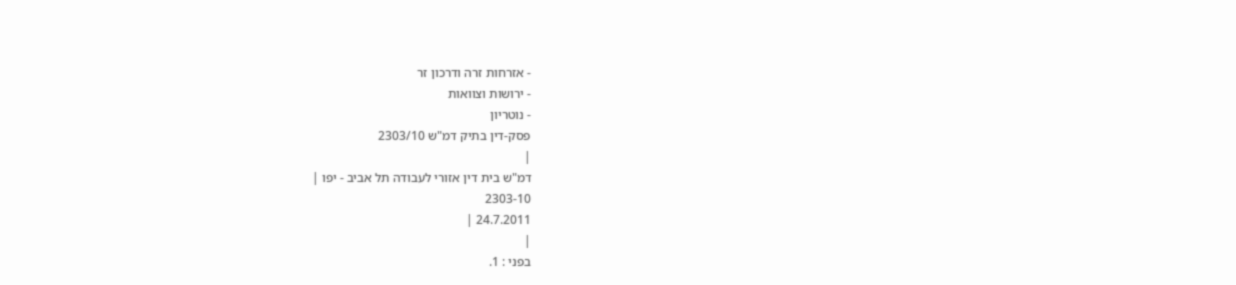- אזרחות זרה ודרכון זר
- ירושות וצוואות
- נוטריון
פסק-דין בתיק דמ"ש 2303/10
|
דמ"ש בית דין אזורי לעבודה תל אביב - יפו |
2303-10
24.7.2011 |
|
בפני : 1.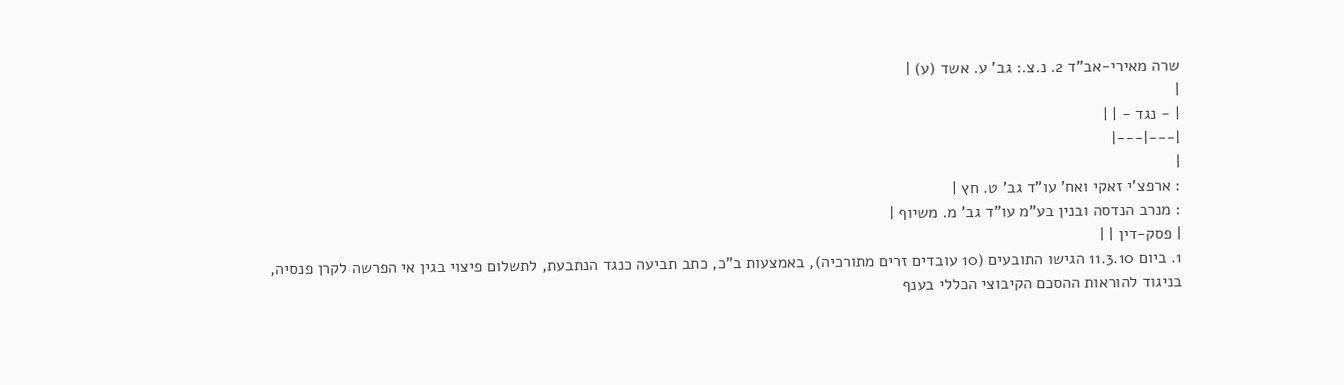שרה מאירי-אב"ד 2. נ.צ.: גב' ע. אשד (ע) |
|
| - נגד - | |
|---|---|
|
: ארפצ'י זאקי ואח' עו"ד גב' ט. חץ |
: מנרב הנדסה ובנין בע"מ עו"ד גב' מ. משיוף |
| פסק-דין | |
1. ביום 11.3.10 הגישו התובעים (10 עובדים זרים מתורכיה), באמצעות ב"כ, כתב תביעה כנגד הנתבעת, לתשלום פיצוי בגין אי הפרשה לקרן פנסיה, בניגוד להוראות ההסכם הקיבוצי הכללי בענף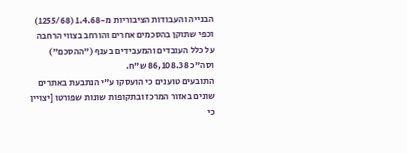הבנייה והעבודות הציבוריות מ-1.4.68 (1255/68) וכפי שתוקן בהסכמים אחרים והורחב בצווי הרחבה על כלל העובדים והמעבידים בענף ("ההסכם") וסה"כ 86,108.38 ש"ח.
התובעים טוענים כי הועסקו ע"י הנתבעת באתרים שונים באזור המרכז ובתקופות שונות שפורטו [יצויין כי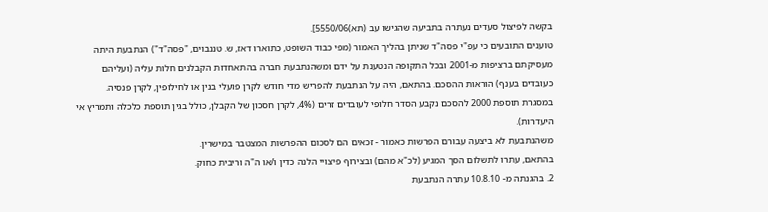בקשה לפיצול סעדים נעתרה בתביעה שהגישו עב (תא)5550/06].
טוענים התובעים כי עפ"י פסה"ד שניתן בהליך האמור (מפי כבוד השופט, כתוארו דאז, ש. טננבוים, "פסה"ד") הנתבעת היתה מעסיקתם ברציפות מ-2001 ובכל התקופה הנטענת על ידם ומשהנתבעת חברה בהתאחדות הקבלנים חלות עליה (ועליהם כעובדים בענף) הוראות ההסכם. בהתאם, היה על הנתבעת להפריש מדי חודש לקרן פועלי בנין או לחילופין, לקרן פנסיה.
במסגרת תוספת 2000 להסכם נקבע הסדר חלופי לעובדים זרים (4%, לקרן חסכון של הקבלן, כולל בגין תוספת כלכלה ותמריץ אי היעדרות).
משהנתבעת לא ביצעה עבורם הפרשות כאמור - זכאים הם לסכום ההפרשות המצטבר במישרין.
בהתאם, עתרו לתשלום הסך המגיע (לכ"א מהם) ובצירוף פיצויי הלנה כדין ו/או ה"ה וריבית כחוק.
2. בהגנתה מ- 10.8.10 עתרה הנתבעת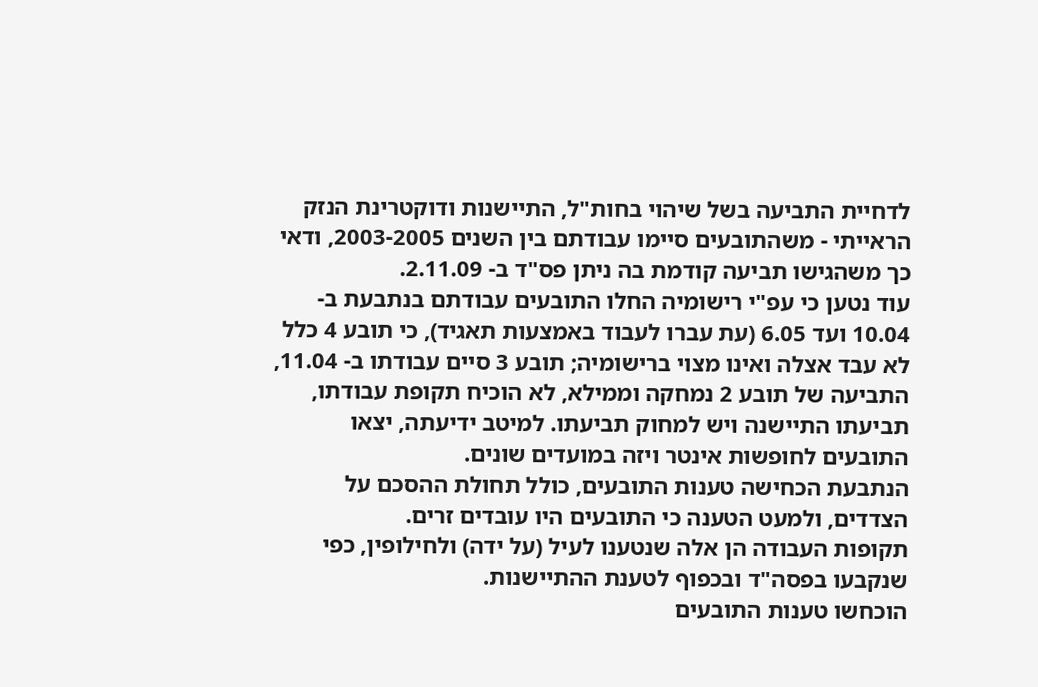לדחיית התביעה בשל שיהוי בחות"ל, התיישנות ודוקטרינת הנזק הראייתי - משהתובעים סיימו עבודתם בין השנים 2003-2005, ודאי כך משהגישו תביעה קודמת בה ניתן פס"ד ב- 2.11.09.
עוד נטען כי עפ"י רישומיה החלו התובעים עבודתם בנתבעת ב- 10.04 ועד 6.05 (עת עברו לעבוד באמצעות תאגיד), כי תובע 4 כלל לא עבד אצלה ואינו מצוי ברישומיה; תובע 3 סיים עבודתו ב- 11.04, התביעה של תובע 2 נמחקה וממילא, לא הוכיח תקופת עבודתו, תביעתו התיישנה ויש למחוק תביעתו. למיטב ידיעתה, יצאו התובעים לחופשות אינטר ויזה במועדים שונים.
הנתבעת הכחישה טענות התובעים, כולל תחולת ההסכם על הצדדים, ולמעט הטענה כי התובעים היו עובדים זרים.
תקופות העבודה הן אלה שנטענו לעיל (על ידה) ולחילופין, כפי שנקבעו בפסה"ד ובכפוף לטענת ההתיישנות.
הוכחשו טענות התובעים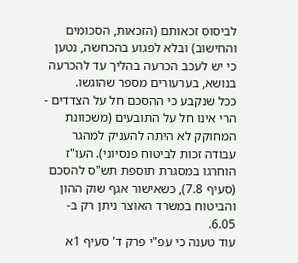לביסוס זכאותם (הזכאות, הסכומים והחישוב) ובלא לפגוע בהכחשה, נטען כי יש לעכב הכרעה בהליך עד להכרעה בנושא, בערעורים מספר שהוגשו.
ככל שנקבע כי ההסכם חל על הצדדים - הרי אינו חל על התובעים (משכוונת המחוקק לא היתה להעניק למהגר עבודה זכות לביטוח פנסיוני). העו"ז הוחרגו במסגרת תוספת תש"ס להסכם (סעיף 7.8), כשאישור אגף שוק ההון והביטוח במשרד האוצר ניתן רק ב- 6.05.
עוד טענה כי עפ"י פרק ד' סעיף 1א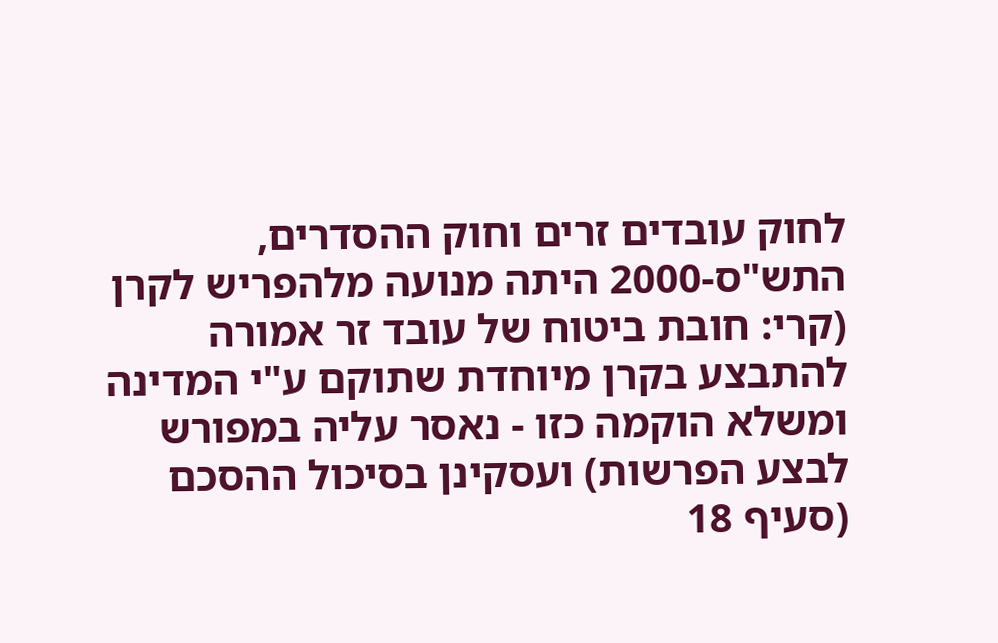לחוק עובדים זרים וחוק ההסדרים, התש"ס-2000 היתה מנועה מלהפריש לקרן (קרי: חובת ביטוח של עובד זר אמורה להתבצע בקרן מיוחדת שתוקם ע"י המדינה ומשלא הוקמה כזו - נאסר עליה במפורש לבצע הפרשות) ועסקינן בסיכול ההסכם (סעיף 18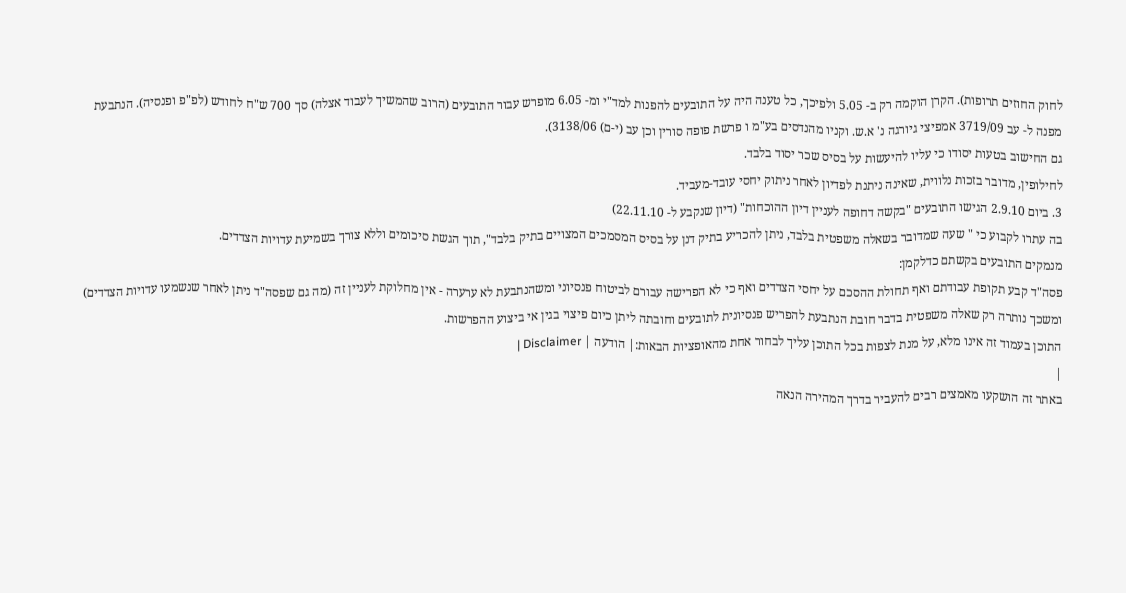לחוק החוזים תרופות). הקרן הוקמה רק ב- 5.05 ולפיכך, כל טענה היה על התובעים להפנות למד"י ומ- 6.05 מופרש עבור התובעים (הרוב שהמשיך לעבוד אצלה) סך 700 ש"ח לחודש (לפ"פ ופנסיה). הנתבעת מפנה ל- עב 3719/09 אמפיצי גיורגה נ' א.ש. וקניו מהנדסים בע"מ ו פרשת פופה סורין וכן עב (י-ם) 3138/06).
גם החישוב בטעות יסודו כי עליו להיעשות על בסיס שכר יסוד בלבד.
לחילופין, מדובר בזכות נלווית, שאינה ניתנת לפדיון לאחר ניתוק יחסי עובד-מעביד.
3. ביום 2.9.10 הגישו התובעים "בקשה דחופה לעניין דיון ההוכחות" (דיון שנקבע ל- 22.11.10)
בה עתרו לקבוע כי " שעה שמדובר בשאלה משפטית בלבד, ניתן להכריע בתיק דנן על בסיס המסמכים המצויים בתיק בלבד", תוך הגשת סיכומים וללא צורך בשמיעת עדויות הצדדים.
מנמקים התובעים בקשתם כדלקמן:
פסה"ד קבע תקופת עבודתם ואף תחולת ההסכם על יחסי הצדדים ואף כי לא הפרישה עבורם לביטוח פנסיוני ומשהנתבעת לא ערערה - אין מחלוקת לעניין זה (מה גם שפסה"ד ניתן לאחר שנשמעו עדויות הצדדים) ומשכך נותרה רק שאלה משפטית בדבר חובת הנתבעת להפריש פנסיונית לתובעים וחובתה ליתן כיום פיצוי בגין אי ביצוע ההפרשות.
התוכן בעמוד זה אינו מלא, על מנת לצפות בכל התוכן עליך לבחור אחת מהאופציות הבאות:| הודעה | Disclaimer |
|
באתר זה הושקעו מאמצים רבים להעביר בדרך המהירה הנאה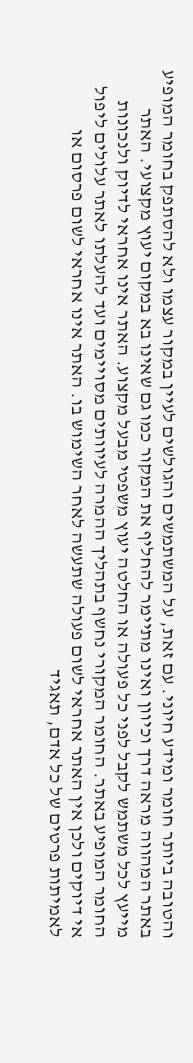והטובה ביותר חומר ומידע חיוני. עם זאת, על המשתמשים והגולשים לעיין במקור עצמו ולא להסתפק בחומר המופיע באתר המהווה מראה דרך וכיוון ואינו מתיימר להחליף את המקור כמו גם שאינו בא במקום יעוץ מקצועי. האתר מייעץ לכל משתמש לקבל לפני כל פעולה או החלטה יעוץ משפטי מבעל מקצוע. האתר אינו אחראי לדיוק ולנכונות החומר המופיע באתר. החומר המקורי נחשף בתהליך ההמרה לעיוותים מסויימים ועד להעלתו לאתר עלולים ליפול אי דיוקים ולכן אין האתר אחראי לשום פעולה שתעשה לאחר השימוש בו. האתר אינו אחראי לשום פרסום או לאמיתות פרטים של כל אדם, תאגיד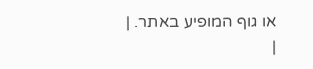או גוף המופיע באתר. |
|